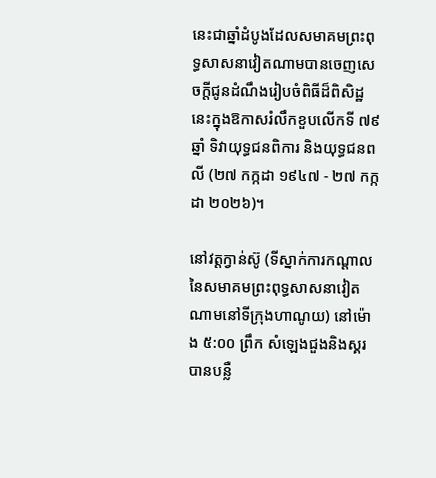នេះជាឆ្នាំដំបូងដែលសមាគមព្រះពុទ្ធសាសនាវៀតណាមបានចេញសេចក្តីជូនដំណឹងរៀបចំពិធីដ៏ពិសិដ្ឋនេះក្នុងឱកាសរំលឹកខួបលើកទី ៧៩ ឆ្នាំ ទិវាយុទ្ធជនពិការ និងយុទ្ធជនពលី (២៧ កក្កដា ១៩៤៧ - ២៧ កក្កដា ២០២៦)។

នៅវត្តក្វាន់ស៊ូ (ទីស្នាក់ការកណ្តាលនៃសមាគមព្រះពុទ្ធសាសនាវៀតណាមនៅទីក្រុងហាណូយ) នៅម៉ោង ៥:០០ ព្រឹក សំឡេងជួងនិងស្គរបានបន្លឺ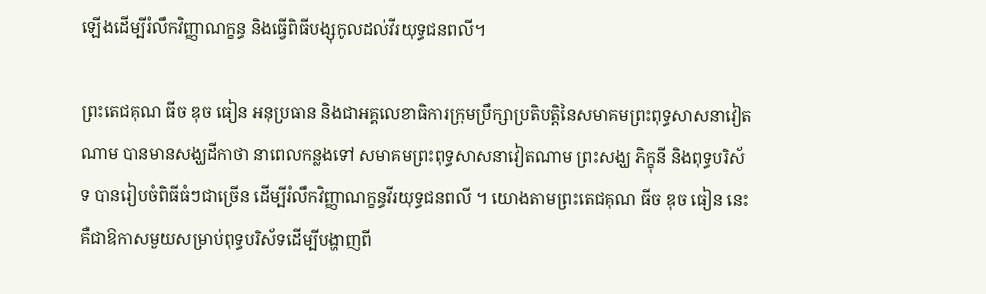ឡើងដើម្បីរំលឹកវិញ្ញាណក្ខន្ធ និងធ្វើពិធីបង្សុកូលដល់វីរយុទ្ធជនពលី។

ព្រះតេជគុណ ធីច ឌុច ធៀន អនុប្រធាន និងជាអគ្គលេខាធិការក្រុមប្រឹក្សាប្រតិបត្តិនៃសមាគមព្រះពុទ្ធសាសនាវៀតណាម បានមានសង្ឃដីកាថា នាពេលកន្លងទៅ សមាគមព្រះពុទ្ធសាសនាវៀតណាម ព្រះសង្ឃ ភិក្ខុនី និងពុទ្ធបរិស័ទ បានរៀបចំពិធីធំៗជាច្រើន ដើម្បីរំលឹកវិញ្ញាណក្ខន្ធវីរយុទ្ធជនពលី ។ យោងតាមព្រះតេជគុណ ធីច ឌុច ធៀន នេះគឺជាឱកាសមួយសម្រាប់ពុទ្ធបរិស័ទដើម្បីបង្ហាញពី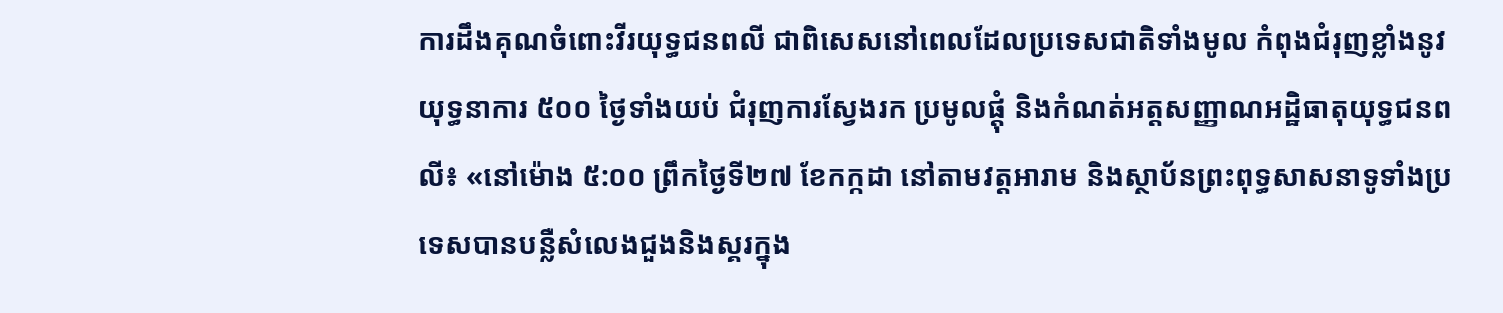ការដឹងគុណចំពោះវីរយុទ្ធជនពលី ជាពិសេសនៅពេលដែលប្រទេសជាតិទាំងមូល កំពុងជំរុញខ្លាំងនូវយុទ្ធនាការ ៥០០ ថ្ងៃទាំងយប់ ជំរុញការស្វែងរក ប្រមូលផ្តុំ និងកំណត់អត្តសញ្ញាណអដ្ឋិធាតុយុទ្ធជនពលី៖ «នៅម៉ោង ៥:០០ ព្រឹកថ្ងៃទី២៧ ខែកក្កដា នៅតាមវត្តអារាម និងស្ថាប័នព្រះពុទ្ធសាសនាទូទាំងប្រទេសបានបន្លឺសំលេងជួងនិងស្គរក្នុង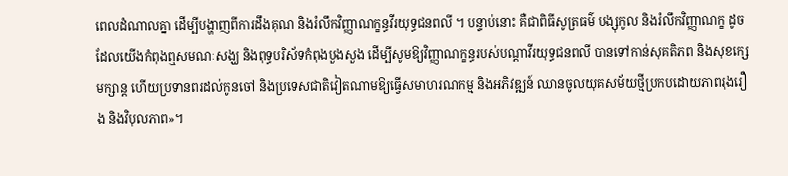ពេលដំណាលគ្នា ដើម្បីបង្ហាញពីការដឹងគុណ និងរំលឹកវិញ្ញាណក្ខន្ធវីរយុទ្ធជនពលី ។ បន្ទាប់នោះ គឺជាពិធីសូត្រធម៌ បង្សុកូល និងរំលឹកវិញ្ញាណក្ខ ដូចដែលយើងកំពុងឮសមណៈសង្ឃ និងពុទ្ធបរិស័ទកំពុងបួងសួង ដើម្បីសូមឱ្យវិញ្ញាណក្ខន្ធរបស់បណ្តាវីរយុទ្ធជនពលី បានទៅកាន់សុគតិភព និងសុខក្សេមក្សាន្ត ហើយប្រទានពរដល់កូនចៅ និងប្រទេសជាតិវៀតណាមឱ្យធ្វើសមាហរណកម្ម និងអភិវឌ្ឍន៍ ឈានចូលយុគសម័យថ្មីប្រកបដោយភាពរុងរឿង និងវិបុលភាព»។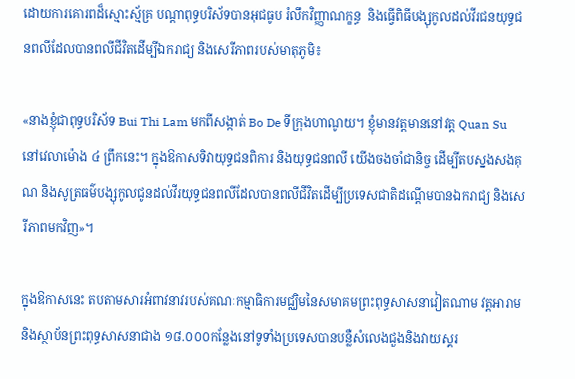ដោយការគោរពដ៏ស្មោះស្ម័គ្រ បណ្តាពុទ្ធបរិស័ទបានអុជធូប រំលឹកវិញ្ញាណក្ខន្ធ  និងធ្វើពិធីបង្សុកូលដល់វីរជនយុទ្ធជនពលីដែលបានពលីជីវិតដើម្បីឯករាជ្យ និងសេរីភាពរបស់មាតុភូមិ៖

«នាងខ្ញុំជាពុទ្ធបរិស័ទ Bui Thi Lam មកពីសង្កាត់ Bo De ទីក្រុងហាណូយ។ ខ្ញុំមានវត្តមាននៅវត្ត Quan Su នៅវេលាម៉ោង ៤ ព្រឹកនេះ។ ក្នុងឱកាសទិវាយុទ្ធជនពិការ និងយុទ្ធជនពលី យើងចងចាំជានិច្ច ដើម្បីតបស្នងសងគុណ និងសូត្រធម៌បង្សុកូលជូនដល់វីរយុទ្ធជនពលីដែលបានពលីជីវិតដើម្បីប្រទេសជាតិដណ្ដើមបានឯករាជ្យ និងសេរីភាពមកវិញ»។

ក្នុងឱកាសនេះ តបតាមសារអំពាវនាវរបស់គណៈកម្មាធិការមជ្ឈិមនៃសមាគមព្រះពុទ្ធសាសនាវៀតណាម វត្តអារាម និងស្ថាប័នព្រះពុទ្ធសាសនាជាង ១៨.០០០កន្លែងនៅទូទាំងប្រទេសបានបន្លឺសំលេងជួងនិងវាយស្គរ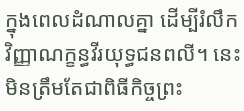ក្នុងពេលដំណាលគ្នា ដើម្បីរំលឹកវិញ្ញាណក្ខន្ធវីរយុទ្ធជនពលី។ នេះមិនត្រឹមតែជាពិធីកិច្ចព្រះ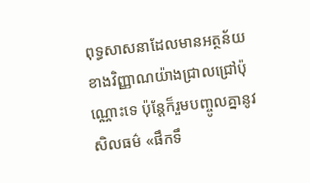ពុទ្ធសាសនាដែលមានអត្ថន័យខាងវិញ្ញាណយ៉ាងជ្រាលជ្រៅប៉ុណ្ណោះទេ ប៉ុន្តែក៏រួមបញ្ចូលគ្នានូវសិលធម៌ «ផឹកទឹ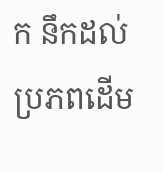ក នឹកដល់ប្រភពដើម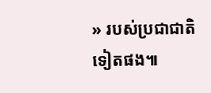» របស់ប្រជាជាតិទៀតផង៕